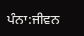ਪੰਨਾ:ਜੀਵਨ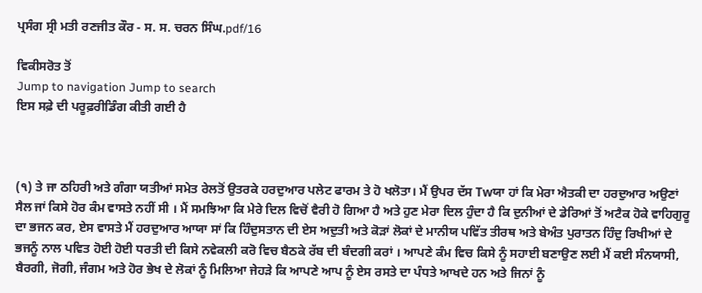ਪ੍ਰਸੰਗ ਸ੍ਰੀ ਮਤੀ ਰਣਜੀਤ ਕੌਰ - ਸ. ਸ. ਚਰਨ ਸਿੰਘ.pdf/16

ਵਿਕੀਸਰੋਤ ਤੋਂ
Jump to navigation Jump to search
ਇਸ ਸਫ਼ੇ ਦੀ ਪਰੂਫ਼ਰੀਡਿੰਗ ਕੀਤੀ ਗਈ ਹੈ



(੧) ਤੇ ਜਾ ਠਹਿਰੀ ਅਤੇ ਗੰਗਾ ਯਤੀਆਂ ਸਮੇਤ ਰੇਲਤੋਂ ਉਤਰਕੇ ਹਰਦੁਆਰ ਪਲੇਟ ਫਾਰਮ ਤੇ ਹੋ ਖਲੋਤਾ। ਮੈਂ ਉਪਰ ਦੱਸ Twਯਾ ਹਾਂ ਕਿ ਮੇਰਾ ਐਤਕੀ ਦਾ ਹਰਦੁਆਰ ਅਉਣਾਂ ਸੈਲ ਜਾਂ ਕਿਸੇ ਹੋਰ ਕੰਮ ਵਾਸਤੇ ਨਹੀਂ ਸੀ । ਮੈਂ ਸਮਝਿਆ ਕਿ ਮੇਰੇ ਦਿਲ ਵਿਚੋਂ ਵੈਰੀ ਹੋ ਗਿਆ ਹੈ ਅਤੇ ਹੁਣ ਮੇਰਾ ਦਿਲ ਹੁੰਦਾ ਹੈ ਕਿ ਦੁਨੀਆਂ ਦੇ ਡੇਰਿਆਂ ਤੋਂ ਅਟੈਕ ਹੋਕੇ ਵਾਹਿਗੁਰੂ ਦਾ ਭਜਨ ਕਰ, ਏਸ ਵਾਸਤੇ ਮੈਂ ਹਰਦੁਆਰ ਆਯਾ ਸਾਂ ਕਿ ਹਿੰਦੁਸਤਾਨ ਦੀ ਏਸ ਅਦੁਤੀ ਅਤੇ ਕੋੜਾਂ ਲੋਕਾਂ ਦੇ ਮਾਨੀਯ ਪਵਿੱਤ ਤੀਰਥ ਅਤੇ ਬੇਅੰਤ ਪੁਰਾਤਨ ਹਿੰਦੁ ਰਿਖੀਆਂ ਦੇ ਭਜਨੂੰ ਨਾਲ ਪਵਿਤ ਹੋਈ ਹੋਈ ਧਰਤੀ ਦੀ ਕਿਸੇ ਨਵੇਕਲੀ ਕਰੋ ਵਿਚ ਬੈਠਕੇ ਰੱਬ ਦੀ ਬੰਦਗੀ ਕਰਾਂ । ਆਪਣੇ ਕੰਮ ਵਿਚ ਕਿਸੇ ਨੂੰ ਸਹਾਈ ਬਣਾਉਣ ਲਈ ਮੈਂ ਕਈ ਸੰਨਯਾਸੀ, ਬੈਰਗੀ, ਜੋਗੀ, ਜੰਗਮ ਅਤੇ ਹੋਰ ਭੇਖ ਦੇ ਲੋਕਾਂ ਨੂੰ ਮਿਲਿਆ ਜੇਹੜੇ ਕਿ ਆਪਣੇ ਆਪ ਨੂੰ ਏਸ ਰਸਤੇ ਦਾ ਪੰਧਤੇ ਆਖਦੇ ਹਨ ਅਤੇ ਜਿਨਾਂ ਨੂੰ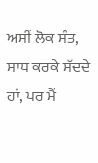ਅਸੀਂ ਲੋਕ ਸੰਤ, ਸਾਧ ਕਰਕੇ ਸੱਦਦੇ ਹਾਂ, ਪਰ ਮੈਂ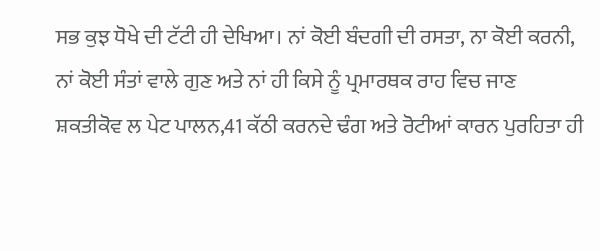ਸਭ ਕੁਝ ਧੋਖੇ ਦੀ ਟੱਟੀ ਹੀ ਦੇਖਿਆ। ਨਾਂ ਕੋਈ ਬੰਦਗੀ ਦੀ ਰਸਤਾ, ਨਾ ਕੋਈ ਕਰਨੀ, ਨਾਂ ਕੋਈ ਸੰਤਾਂ ਵਾਲੇ ਗੁਣ ਅਤੇ ਨਾਂ ਹੀ ਕਿਸੇ ਨੂੰ ਪ੍ਰਮਾਰਥਕ ਰਾਹ ਵਿਚ ਜਾਣ ਸ਼ਕਤੀਕੋਵ ਲ ਪੇਟ ਪਾਲਨ,41 ਕੱਠੀ ਕਰਨਦੇ ਢੰਗ ਅਤੇ ਰੋਟੀਆਂ ਕਾਰਨ ਪੁਰਹਿਤਾ ਹੀ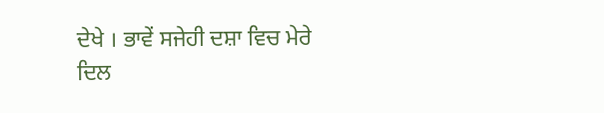ਦੇਖੇ । ਭਾਵੇਂ ਸਜੇਹੀ ਦਸ਼ਾ ਵਿਚ ਮੇਰੇ ਦਿਲ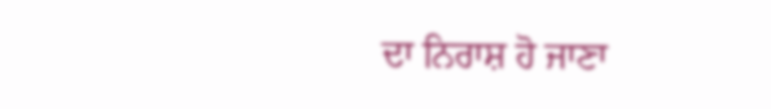ਦਾ ਨਿਰਾਸ਼ ਹੋ ਜਾਣਾ